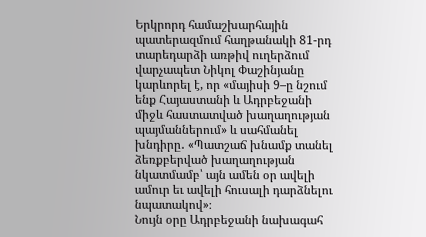Երկրորդ համաշխարհային պատերազմում հաղթանակի 81-րդ տարեդարձի առթիվ ուղերձում վարչապետ Նիկոլ Փաշինյանը կարևորել է, որ «մայիսի 9–ը նշում ենք Հայաստանի և Ադրբեջանի միջև հաստատված խաղաղության պայմաններում» և սահմանել խնդիրը․ «Պատշաճ խնամք տանել ձեռքբերված խաղաղության նկատմամբ՝ այն ամեն օր ավելի ամուր եւ ավելի հուսալի դարձնելու նպատակով»։
Նույն օրը Ադրբեջանի նախագահ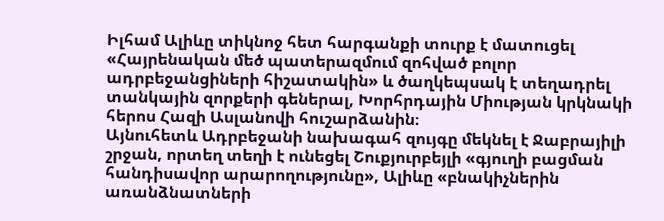Իլհամ Ալիևը տիկնոջ հետ հարգանքի տուրք է մատուցել «Հայրենական մեծ պատերազմում զոհված բոլոր ադրբեջանցիների հիշատակին» և ծաղկեպսակ է տեղադրել տանկային զորքերի գեներալ, Խորհրդային Միության կրկնակի հերոս Հազի Ասլանովի հուշարձանին։
Այնուհետև Ադրբեջանի նախագահ զույգը մեկնել է Ջաբրայիլի շրջան, որտեղ տեղի է ունեցել Շուքյուրբեյլի «գյուղի բացման հանդիսավոր արարողությունը», Ալիևը «բնակիչներին առանձնատների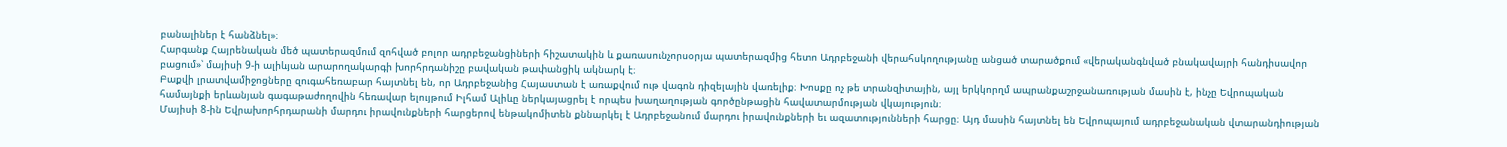բանալիներ է հանձնել»։
Հարգանք Հայրենական մեծ պատերազմում զոհված բոլոր ադրբեջանցիների հիշատակին և քառասունչորսօրյա պատերազմից հետո Ադրբեջանի վերահսկողությանը անցած տարածքում «վերականգնված բնակավայրի հանդիսավոր բացում»՝ մայիսի 9-ի ալիևյան արարողակարգի խորհրդանիշը բավական թափանցիկ ակնարկ է։
Բաքվի լրատվամիջոցները զուգահեռաբար հայտնել են, որ Ադրբեջանից Հայաստան է առաքվում ութ վագոն դիզելային վառելիք։ Խոսքը ոչ թե տրանզիտային, այլ երկկորղմ ապրանքաշրջանառության մասին է, ինչը Եվրոպական համայնքի երևանյան գագաթաժողովին հեռավար ելույթում Իլհամ Ալիևը ներկայացրել է որպես խաղաղության գործընթացին հավատարմության վկայություն։
Մայիսի 8-ին Եվրախորհրդարանի մարդու իրավունքների հարցերով ենթակոմիտեն քննարկել է Ադրբեջանում մարդու իրավունքների եւ ազատությունների հարցը։ Այդ մասին հայտնել են Եվրոպայում ադրբեջանական վտարանդիության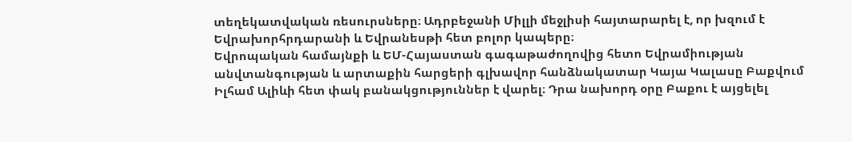տեղեկատվական ռեսուրսները։ Ադրբեջանի Միլլի մեջլիսի հայտարարել է, որ խզում է Եվրախորհրդարանի և Եվրանեսթի հետ բոլոր կապերը։
Եվրոպական համայնքի և ԵՄ-Հայաստան գագաթաժողովից հետո Եվրամիության անվտանգության և արտաքին հարցերի գլխավոր հանձնակատար Կայա Կալասը Բաքվում Իլհամ Ալիևի հետ փակ բանակցություններ է վարել։ Դրա նախորդ օրը Բաքու է այցելել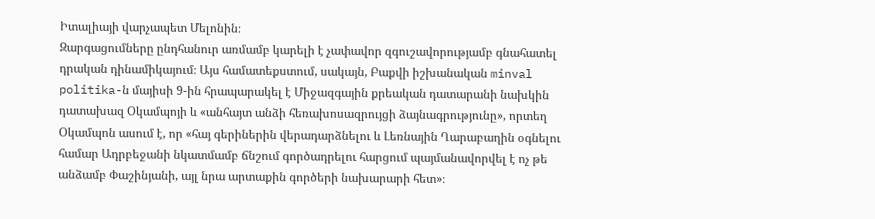Իտալիայի վարչապետ Մելոնին։
Զարգացումները ընդհանուր առմամբ կարելի է չափավոր զգուշավորությամբ գնահատել դրական դինամիկայում։ Այս համատեքստում, սակայն, Բաքվի իշխանական minval politika-ն մայիսի 9-ին հրապարակել է Միջազգային քրեական դատարանի նախկին դատախազ Օկամպոյի և «անհայտ անձի հեռախոսազրույցի ձայնագրությունը», որտեղ Օկամպոն ասում է, որ «հայ գերիներին վերադարձնելու և Լեռնային Ղարաբաղին օգնելու համար Ադրբեջանի նկատմամբ ճնշում գործադրելու հարցում պայմանավորվել է ոչ թե անձամբ Փաշինյանի, այլ նրա արտաքին գործերի նախարարի հետ»։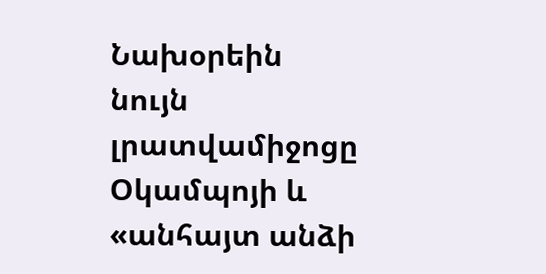Նախօրեին նույն լրատվամիջոցը Օկամպոյի և «անհայտ անձի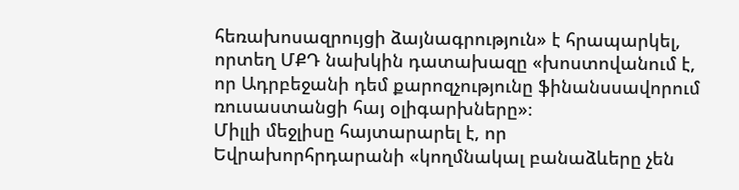հեռախոսազրույցի ձայնագրություն» է հրապարկել, որտեղ ՄՔԴ նախկին դատախազը «խոստովանում է, որ Ադրբեջանի դեմ քարոզչությունը ֆինանսսավորում ռուսաստանցի հայ օլիգարխները»։
Միլլի մեջլիսը հայտարարել է, որ Եվրախորհրդարանի «կողմնակալ բանաձևերը չեն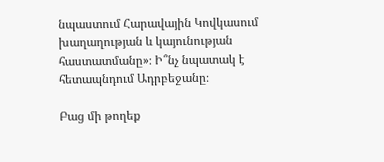նպաստում Հարավային Կովկասում խաղաղության և կայունության հաստատմանը»։ Ի՞նչ նպատակ է հետապնդում Ադրբեջանը։

Բաց մի թողեք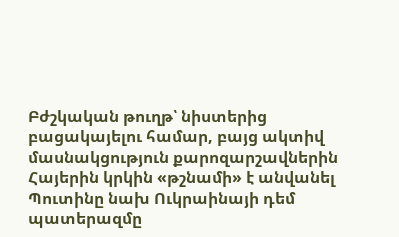Բժշկական թուղթ՝ նիստերից բացակայելու համար, բայց ակտիվ մասնակցություն քարոզարշավներին
Հայերին կրկին «թշնամի» է անվանել
Պուտինը նախ Ուկրաինայի դեմ պատերազմը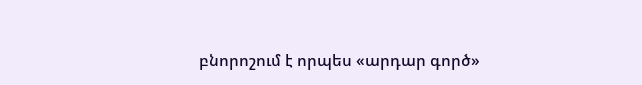բնորոշում է որպես «արդար գործ»